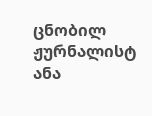ცნობილ ჟურნალისტ ანა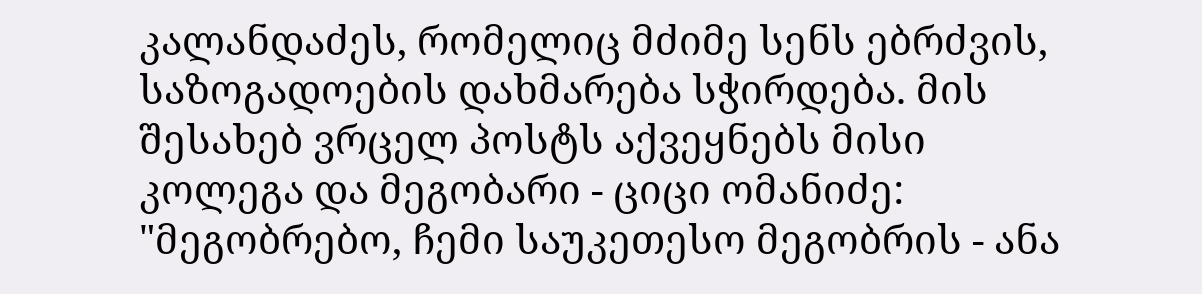კალანდაძეს, რომელიც მძიმე სენს ებრძვის, საზოგადოების დახმარება სჭირდება. მის შესახებ ვრცელ პოსტს აქვეყნებს მისი კოლეგა და მეგობარი - ციცი ომანიძე:
"მეგობრებო, ჩემი საუკეთესო მეგობრის - ანა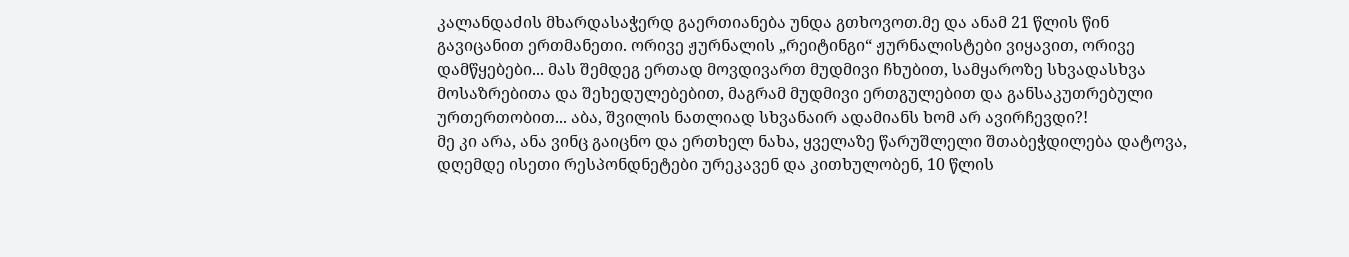კალანდაძის მხარდასაჭერდ გაერთიანება უნდა გთხოვოთ.მე და ანამ 21 წლის წინ გავიცანით ერთმანეთი. ორივე ჟურნალის „რეიტინგი“ ჟურნალისტები ვიყავით, ორივე დამწყებები... მას შემდეგ ერთად მოვდივართ მუდმივი ჩხუბით, სამყაროზე სხვადასხვა მოსაზრებითა და შეხედულებებით, მაგრამ მუდმივი ერთგულებით და განსაკუთრებული ურთერთობით... აბა, შვილის ნათლიად სხვანაირ ადამიანს ხომ არ ავირჩევდი?!
მე კი არა, ანა ვინც გაიცნო და ერთხელ ნახა, ყველაზე წარუშლელი შთაბეჭდილება დატოვა, დღემდე ისეთი რესპონდნეტები ურეკავენ და კითხულობენ, 10 წლის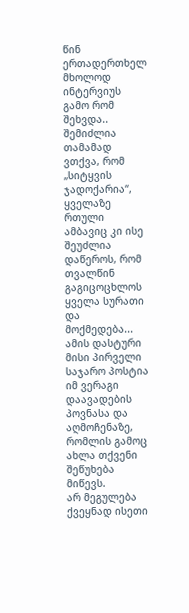წინ ერთადერთხელ მხოლოდ ინტერვიუს გამო რომ შეხვდა.. შემიძლია თამამად ვთქვა, რომ „სიტყვის ჯადოქარია“, ყველაზე რთული ამბავიც კი ისე შეუძლია დაწეროს, რომ თვალწინ გაგიცოცხლოს ყველა სურათი და მოქმედება... ამის დასტური მისი პირველი საჯარო პოსტია იმ ვერაგი დაავადების პოვნასა და აღმოჩენაზე, რომლის გამოც ახლა თქვენი შეწუხება მიწევს.
არ მეგულება ქვეყნად ისეთი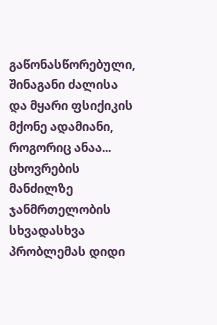გაწონასწორებული, შინაგანი ძალისა და მყარი ფსიქიკის მქონე ადამიანი, როგორიც ანაა... ცხოვრების მანძილზე ჯანმრთელობის სხვადასხვა პრობლემას დიდი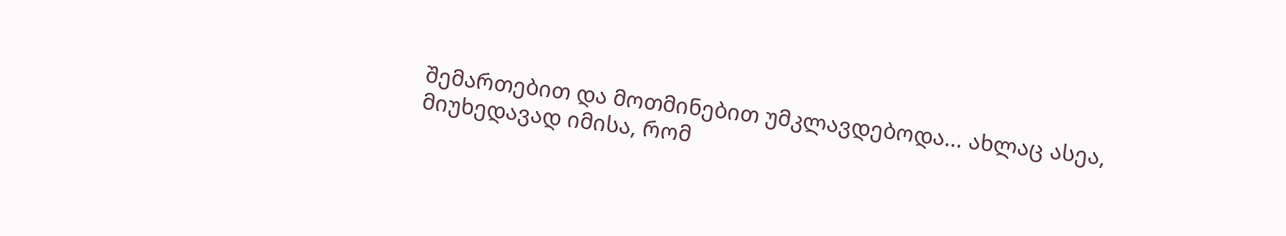შემართებით და მოთმინებით უმკლავდებოდა... ახლაც ასეა, მიუხედავად იმისა, რომ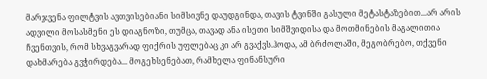მარჯვენა ფილტვის ავთვისებიანი სიმსივნე დაუდგინდა, თავის ტვინში გასული მეტასტაზებით...არ არის ადვილი მოსასმენი ეს დიაგნოზი, თუმცა, თავად ანა ისეთი სიმშვიდისა და მოთმინების მაგალითია ჩვენთვის, რომ სხვაგვარად ფიქრის უფლებაც კი არ გვაქვს.ჰოდა, ამ ბრძოლაში, მეგობრებო, თქვენი დახმარება გვჭირდება... მოგეხსენებათ, რამხელა ფინანსური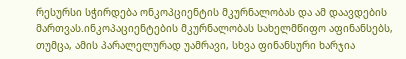რესურსი სჭირდება ონკოპციენტის მკურნალობას და ამ დაავდების მართვას.ინკოპაციენტების მკურნალობას სახელმწიფო აფინანსებს, თუმცა, ამის პარალელურად უამრავი, სხვა ფინანსური ხარჯია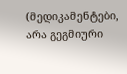(მედიკამენტები, არა გეგმიური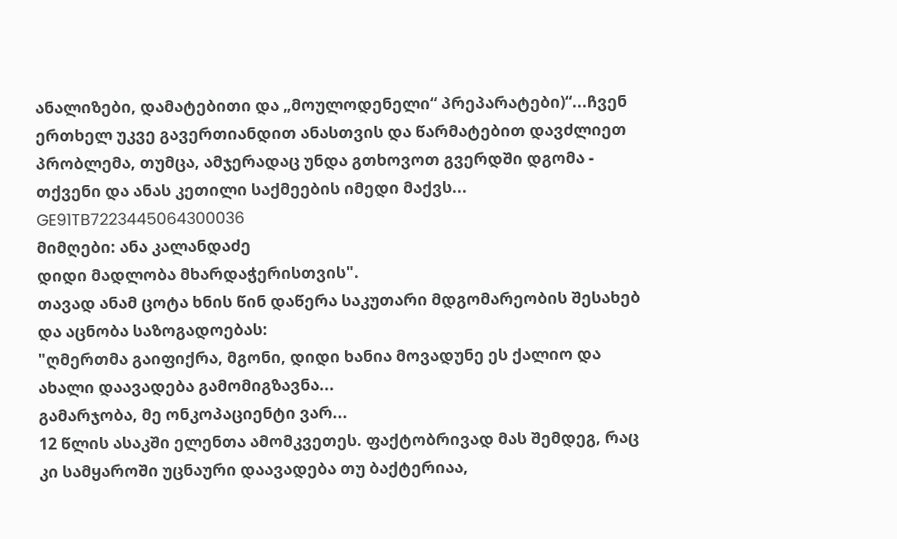ანალიზები, დამატებითი და „მოულოდენელი“ პრეპარატები)“...ჩვენ ერთხელ უკვე გავერთიანდით ანასთვის და წარმატებით დავძლიეთ პრობლემა, თუმცა, ამჯერადაც უნდა გთხოვოთ გვერდში დგომა - თქვენი და ანას კეთილი საქმეების იმედი მაქვს...
GE91TB7223445064300036
მიმღები: ანა კალანდაძე
დიდი მადლობა მხარდაჭერისთვის".
თავად ანამ ცოტა ხნის წინ დაწერა საკუთარი მდგომარეობის შესახებ და აცნობა საზოგადოებას:
"ღმერთმა გაიფიქრა, მგონი, დიდი ხანია მოვადუნე ეს ქალიო და ახალი დაავადება გამომიგზავნა...
გამარჯობა, მე ონკოპაციენტი ვარ...
12 წლის ასაკში ელენთა ამომკვეთეს. ფაქტობრივად მას შემდეგ, რაც კი სამყაროში უცნაური დაავადება თუ ბაქტერიაა,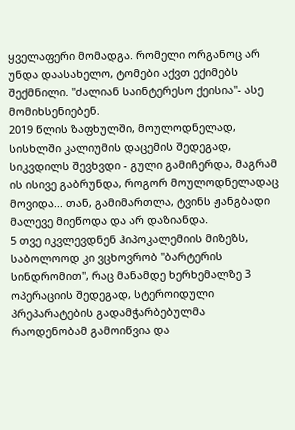ყველაფერი მომადგა. რომელი ორგანოც არ უნდა დაასახელო, ტომები აქვთ ექიმებს შექმნილი. "ძალიან საინტერესო ქეისია"- ასე მომიხსენიებენ.
2019 წლის ზაფხულში, მოულოდნელად, სისხლში კალიუმის დაცემის შედეგად, სიკვდილს შევხვდი - გული გამიჩერდა, მაგრამ ის ისივე გაბრუნდა, როგორ მოულოდნელადაც მოვიდა... თან, გამიმართლა, ტვინს ჟანგბადი მალევე მიეწოდა და არ დაზიანდა.
5 თვე იკვლევდნენ ჰიპოკალემიის მიზეზს, საბოლოოდ კი ვცხოვრობ "ბარტერის სინდრომით", რაც მანამდე ხერხემალზე 3 ოპერაციის შედეგად, სტეროიდული პრეპარატების გადამჭარბებულმა რაოდენობამ გამოიწვია და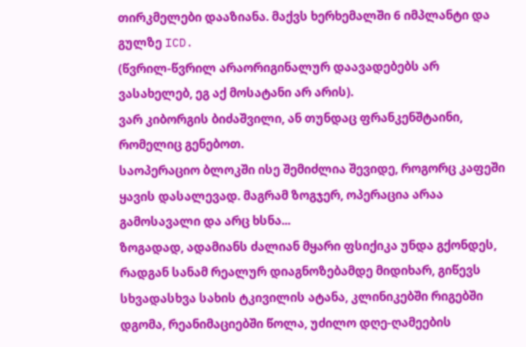თირკმელები დააზიანა. მაქვს ხერხემალში 6 იმპლანტი და გულზე ICD.
(წვრილ-წვრილ არაორიგინალურ დაავადებებს არ ვასახელებ, ეგ აქ მოსატანი არ არის).
ვარ კიბორგის ბიძაშვილი, ან თუნდაც ფრანკენშტაინი, რომელიც გენებოთ.
საოპერაციო ბლოკში ისე შემიძლია შევიდე, როგორც კაფეში ყავის დასალევად. მაგრამ ზოგჯერ, ოპერაცია არაა გამოსავალი და არც ხსნა...
ზოგადად, ადამიანს ძალიან მყარი ფსიქიკა უნდა გქონდეს, რადგან სანამ რეალურ დიაგნოზებამდე მიდიხარ, გიწევს სხვადასხვა სახის ტკივილის ატანა, კლინიკებში რიგებში დგომა, რეანიმაციებში წოლა, უძილო დღე-ღამეების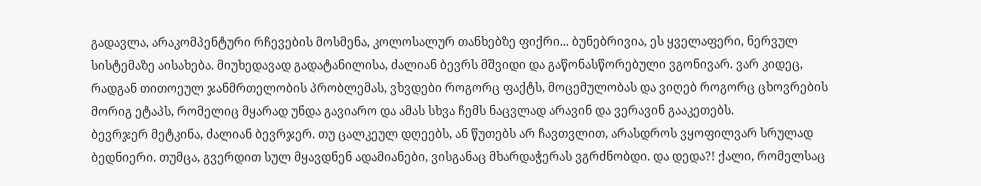გადავლა, არაკომპენტური რჩევების მოსმენა, კოლოსალურ თანხებზე ფიქრი... ბუნებრივია, ეს ყველაფერი, ნერვულ სისტემაზე აისახება. მიუხედავად გადატანილისა, ძალიან ბევრს მშვიდი და გაწონასწორებული ვგონივარ. ვარ კიდეც, რადგან თითოეულ ჯანმრთელობის პრობლემას, ვხვდები როგორც ფაქტს, მოცემულობას და ვიღებ როგორც ცხოვრების მორიგ ეტაპს, რომელიც მყარად უნდა გავიარო და ამას სხვა ჩემს ნაცვლად არავინ და ვერავინ გააკეთებს.
ბევრჯერ მეტკინა, ძალიან ბევრჯერ. თუ ცალკეულ დღეებს, ან წუთებს არ ჩავთვლით, არასდროს ვყოფილვარ სრულად ბედნიერი. თუმცა, გვერდით სულ მყავდნენ ადამიანები, ვისგანაც მხარდაჭერას ვგრძნობდი. და დედა?! ქალი, რომელსაც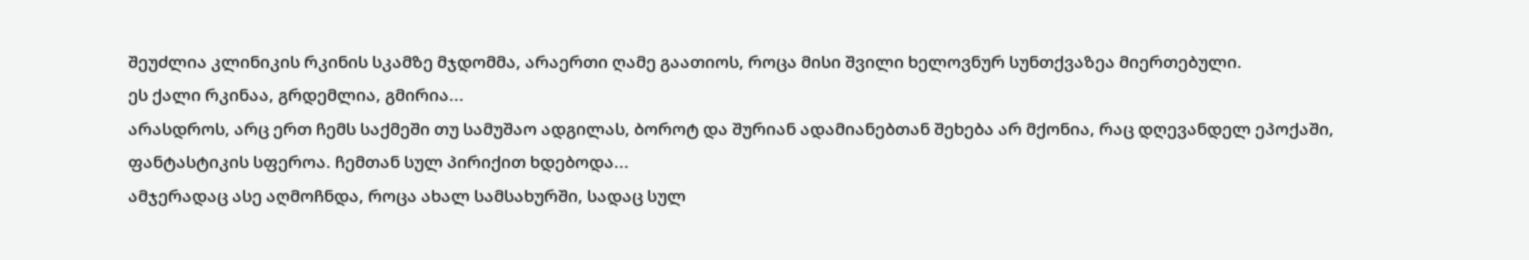შეუძლია კლინიკის რკინის სკამზე მჯდომმა, არაერთი ღამე გაათიოს, როცა მისი შვილი ხელოვნურ სუნთქვაზეა მიერთებული.
ეს ქალი რკინაა, გრდემლია, გმირია...
არასდროს, არც ერთ ჩემს საქმეში თუ სამუშაო ადგილას, ბოროტ და შურიან ადამიანებთან შეხება არ მქონია, რაც დღევანდელ ეპოქაში, ფანტასტიკის სფეროა. ჩემთან სულ პირიქით ხდებოდა...
ამჯერადაც ასე აღმოჩნდა, როცა ახალ სამსახურში, სადაც სულ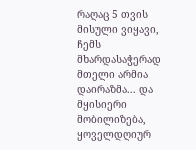რაღაც 5 თვის მისული ვიყავი, ჩემს მხარდასაჭერად მთელი არმია დაირაზმა... და მყისიერი მობილიზება, ყოველდღიურ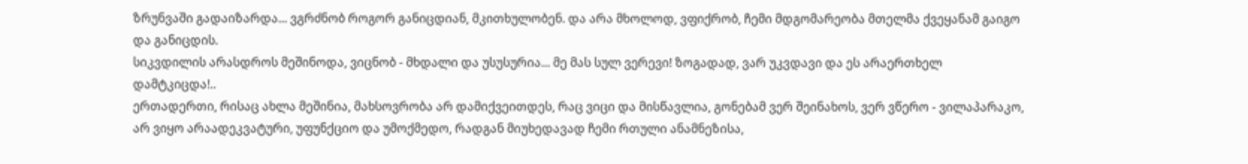ზრუნვაში გადაიზარდა... ვგრძნობ როგორ განიცდიან, მკითხულობენ. და არა მხოლოდ, ვფიქრობ, ჩემი მდგომარეობა მთელმა ქვეყანამ გაიგო და განიცდის.
სიკვდილის არასდროს მეშინოდა, ვიცნობ - მხდალი და უსუსურია... მე მას სულ ვერევი! ზოგადად, ვარ უკვდავი და ეს არაერთხელ დამტკიცდა!..
ერთადერთი, რისაც ახლა მეშინია, მახსოვრობა არ დამიქვეითდეს, რაც ვიცი და მისწავლია, გონებამ ვერ შეინახოს, ვერ ვწერო - ვილაპარაკო, არ ვიყო არაადეკვატური, უფუნქციო და უმოქმედო, რადგან მიუხედავად ჩემი რთული ანამნეზისა,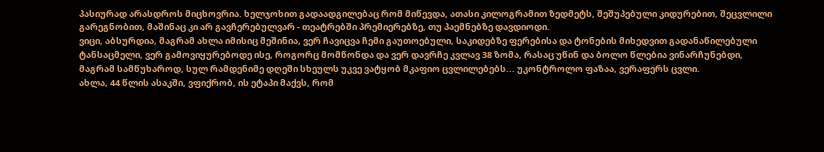პასიურად არასდროს მიცხოვრია. ხელჯოხით გადაადგილებაც რომ მიწევდა, ათასი კილოგრამით ზედმეტს, შეშუპებული კიდურებით, შეცვლილი გარეგნობით, მაშინაც კი არ გავჩერებულვარ - თეატრებში პრემიერებზე, თუ პაემნებზე დავდიოდი.
ვიცი, აბსურდია, მაგრამ ახლა იმისიც მეშინია, ვერ ჩავიცვა ჩემი გაუთოებული, საკიდებზე ფერებისა და ტონების მიხედვით გადანაწილებული ტანსაცმელი, ვერ გამოვიყურებოდე ისე, როგორც მომწონდა და ვერ დავრჩე კვლავ 38 ზომა, რასაც უწინ და ბოლო წლებია ვინარჩუნებდი, მაგრამ სამწუხაროდ, სულ რამდენიმე დღეში სხეულს უკვე ვატყობ მკაფიო ცვლილებებს... უკონტროლო ფაზაა, ვერაფერს ცვლი.
ახლა, 44 წლის ასაკში, ვფიქრობ, ის ეტაპი მაქვს, რომ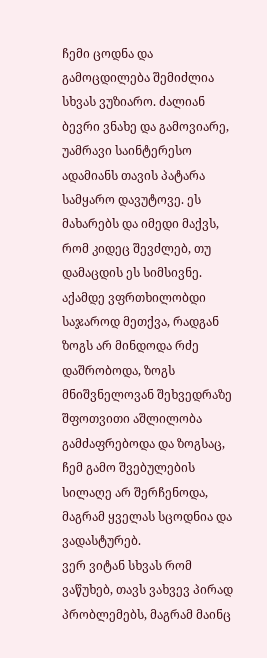ჩემი ცოდნა და გამოცდილება შემიძლია სხვას ვუზიარო. ძალიან ბევრი ვნახე და გამოვიარე, უამრავი საინტერესო ადამიანს თავის პატარა სამყარო დავუტოვე. ეს მახარებს და იმედი მაქვს, რომ კიდეც შევძლებ, თუ დამაცდის ეს სიმსივნე.
აქამდე ვფრთხილობდი საჯაროდ მეთქვა, რადგან ზოგს არ მინდოდა რძე დაშრობოდა, ზოგს მნიშვნელოვან შეხვედრაზე შფოთვითი აშლილობა გამძაფრებოდა და ზოგსაც, ჩემ გამო შვებულების სილაღე არ შერჩენოდა, მაგრამ ყველას სცოდნია და ვადასტურებ.
ვერ ვიტან სხვას რომ ვაწუხებ, თავს ვახვევ პირად პრობლემებს, მაგრამ მაინც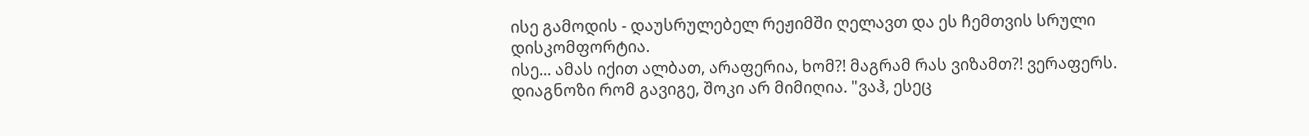ისე გამოდის - დაუსრულებელ რეჟიმში ღელავთ და ეს ჩემთვის სრული დისკომფორტია.
ისე... ამას იქით ალბათ, არაფერია, ხომ?! მაგრამ რას ვიზამთ?! ვერაფერს.
დიაგნოზი რომ გავიგე, შოკი არ მიმიღია. "ვაჰ, ესეც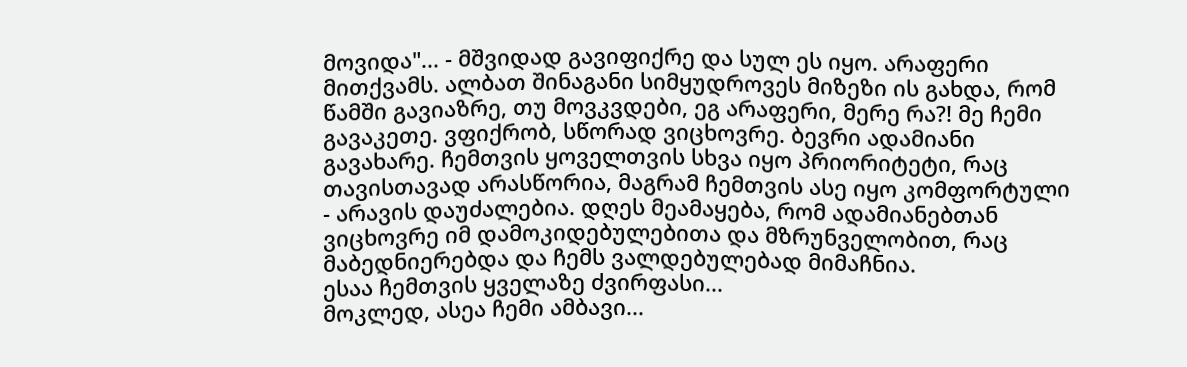მოვიდა"... - მშვიდად გავიფიქრე და სულ ეს იყო. არაფერი მითქვამს. ალბათ შინაგანი სიმყუდროვეს მიზეზი ის გახდა, რომ წამში გავიაზრე, თუ მოვკვდები, ეგ არაფერი, მერე რა?! მე ჩემი გავაკეთე. ვფიქრობ, სწორად ვიცხოვრე. ბევრი ადამიანი გავახარე. ჩემთვის ყოველთვის სხვა იყო პრიორიტეტი, რაც თავისთავად არასწორია, მაგრამ ჩემთვის ასე იყო კომფორტული - არავის დაუძალებია. დღეს მეამაყება, რომ ადამიანებთან ვიცხოვრე იმ დამოკიდებულებითა და მზრუნველობით, რაც მაბედნიერებდა და ჩემს ვალდებულებად მიმაჩნია.
ესაა ჩემთვის ყველაზე ძვირფასი...
მოკლედ, ასეა ჩემი ამბავი...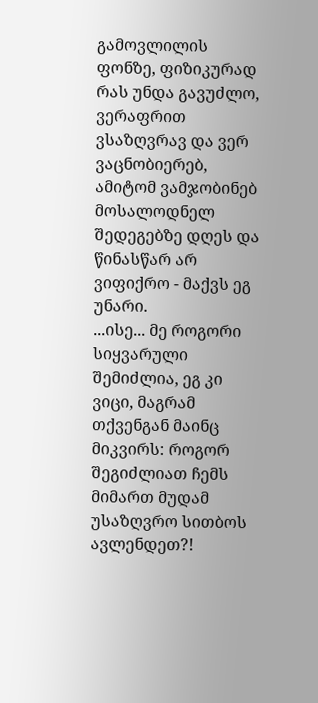გამოვლილის ფონზე, ფიზიკურად რას უნდა გავუძლო, ვერაფრით ვსაზღვრავ და ვერ ვაცნობიერებ, ამიტომ ვამჯობინებ მოსალოდნელ შედეგებზე დღეს და წინასწარ არ ვიფიქრო - მაქვს ეგ უნარი.
...ისე... მე როგორი სიყვარული შემიძლია, ეგ კი ვიცი, მაგრამ თქვენგან მაინც მიკვირს: როგორ შეგიძლიათ ჩემს მიმართ მუდამ უსაზღვრო სითბოს ავლენდეთ?!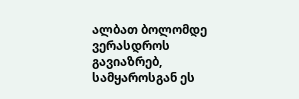ალბათ ბოლომდე ვერასდროს გავიაზრებ, სამყაროსგან ეს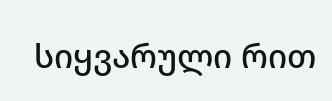სიყვარული რით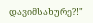დავიმსახურე?!"